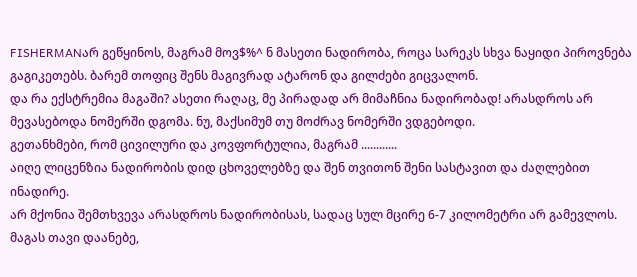FISHERMANარ გეწყინოს, მაგრამ მოვ$%^ ნ მასეთი ნადირობა, როცა სარეკს სხვა ნაყიდი პიროვნება გაგიკეთებს. ბარემ თოფიც შენს მაგივრად ატარონ და გილძები გიცვალონ.
და რა ექსტრემია მაგაში? ასეთი რაღაც, მე პირადად არ მიმაჩნია ნადირობად! არასდროს არ მევასებოდა ნომერში დგომა. ნუ, მაქსიმუმ თუ მოძრავ ნომერში ვდგებოდი.
გეთანხმები, რომ ცივილური და კოვფორტულია, მაგრამ ............
აიღე ლიცენზია ნადირობის დიდ ცხოველებზე და შენ თვითონ შენი სასტავით და ძაღლებით ინადირე.
არ მქონია შემთხვევა არასდროს ნადირობისას, სადაც სულ მცირე 6-7 კილომეტრი არ გამევლოს. მაგას თავი დაანებე,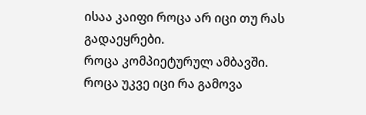ისაა კაიფი როცა არ იცი თუ რას გადაეყრები.
როცა კომპიეტურულ ამბავში. როცა უკვე იცი რა გამოვა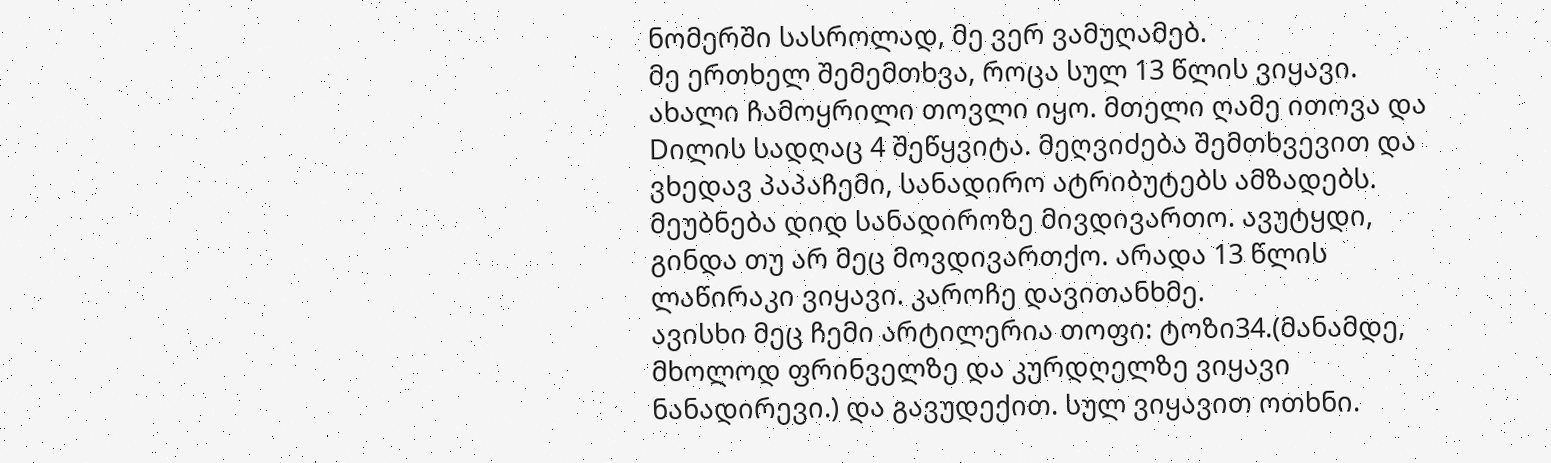ნომერში სასროლად, მე ვერ ვამუღამებ.
მე ერთხელ შემემთხვა, როცა სულ 13 წლის ვიყავი.
ახალი ჩამოყრილი თოვლი იყო. მთელი ღამე ითოვა და Dილის სადღაც 4 შეწყვიტა. მეღვიძება შემთხვევით და ვხედავ პაპაჩემი, სანადირო ატრიბუტებს ამზადებს.
მეუბნება დიდ სანადიროზე მივდივართო. ავუტყდი, გინდა თუ არ მეც მოვდივართქო. არადა 13 წლის ლაწირაკი ვიყავი. კაროჩე დავითანხმე.
ავისხი მეც ჩემი არტილერია თოფი: ტოზი34.(მანამდე, მხოლოდ ფრინველზე და კურდღელზე ვიყავი ნანადირევი.) და გავუდექით. სულ ვიყავით ოთხნი.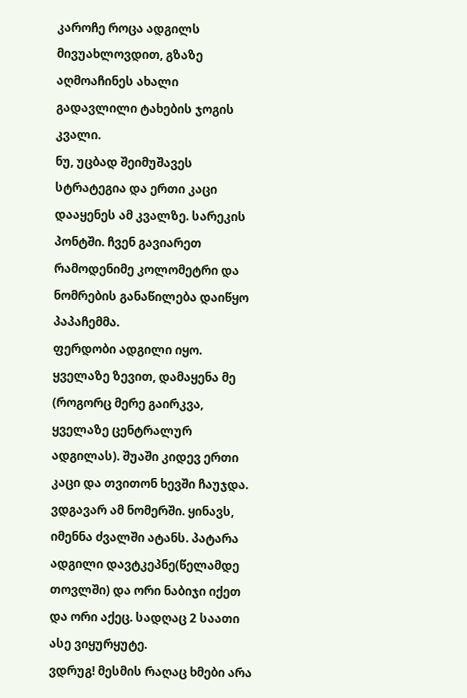კაროჩე როცა ადგილს მივუახლოვდით, გზაზე აღმოაჩინეს ახალი გადავლილი ტახების ჯოგის კვალი.
ნუ, უცბად შეიმუშავეს სტრატეგია და ერთი კაცი დააყენეს ამ კვალზე. სარეკის პონტში. ჩვენ გავიარეთ რამოდენიმე კოლომეტრი და ნომრების განაწილება დაიწყო პაპაჩემმა.
ფერდობი ადგილი იყო. ყველაზე ზევით, დამაყენა მე (როგორც მერე გაირკვა, ყველაზე ცენტრალურ ადგილას). შუაში კიდევ ერთი კაცი და თვითონ ხევში ჩაუჯდა.
ვდგავარ ამ ნომერში. ყინავს, იმენნა ძვალში ატანს. პატარა ადგილი დავტკეპნე(წელამდე თოვლში) და ორი ნაბიჯი იქეთ და ორი აქეც. სადღაც 2 საათი ასე ვიყურყუტე.
ვდრუგ! მესმის რაღაც ხმები არა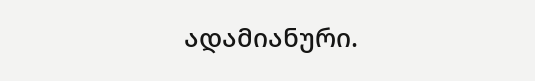ადამიანური.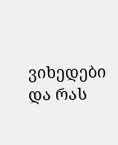ვიხედები და რას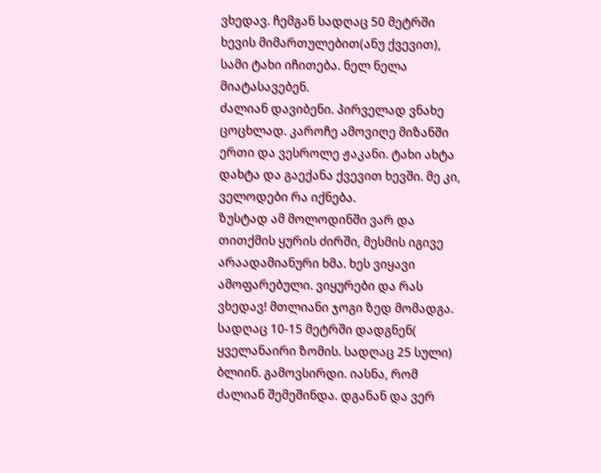ვხედავ. ჩემგან სადღაც 50 მეტრში ხევის მიმართულებით(ანუ ქვევით), სამი ტახი იჩითება. ნელ ნელა მიატასავებენ.
ძალიან დავიბენი. პირველად ვნახე ცოცხლად. კაროჩე ამოვიღე მიზანში ერთი და ვესროლე ჟაკანი. ტახი ახტა დახტა და გაექანა ქვევით ხევში. მე კი, ველოდები რა იქნება.
ზუსტად ამ მოლოდინში ვარ და თითქმის ყურის ძირში, მესმის იგივე არაადამიანური ხმა. ხეს ვიყავი ამოფარებული. ვიყურები და რას ვხედავ! მთლიანი ჯოგი ზედ მომადგა. სადღაც 10-15 მეტრში დადგნენ( ყველანაირი ზომის. სადღაც 25 სული)
ბლიინ. გამოვსირდი. იასნა, რომ ძალიან შემეშინდა. დგანან და ვერ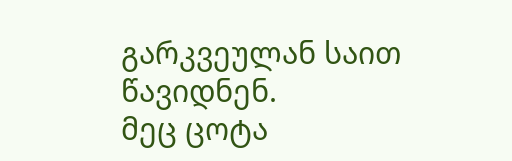გარკვეულან საით წავიდნენ.
მეც ცოტა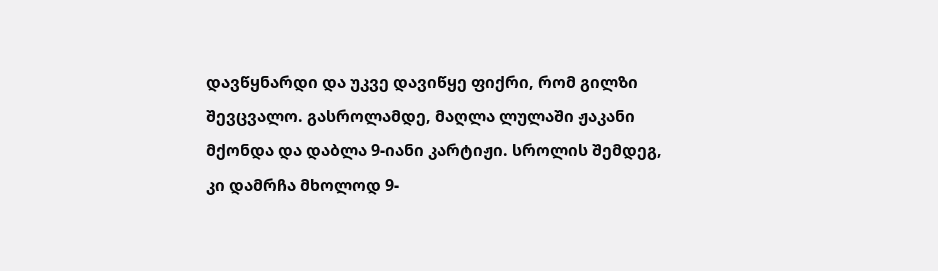დავწყნარდი და უკვე დავიწყე ფიქრი, რომ გილზი შევცვალო. გასროლამდე, მაღლა ლულაში ჟაკანი მქონდა და დაბლა 9-იანი კარტიჟი. სროლის შემდეგ, კი დამრჩა მხოლოდ 9-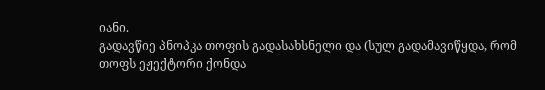იანი.
გადავწიე პნოპკა თოფის გადასახსნელი და (სულ გადამავიწყდა, რომ თოფს ეჟექტორი ქონდა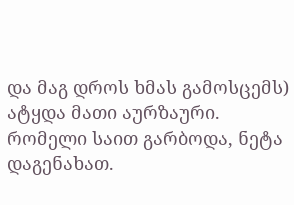და მაგ დროს ხმას გამოსცემს) ატყდა მათი აურზაური.
რომელი საით გარბოდა, ნეტა დაგენახათ.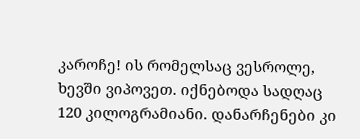კაროჩე! ის რომელსაც ვესროლე, ხევში ვიპოვეთ. იქნებოდა სადღაც 120 კილოგრამიანი. დანარჩენები კი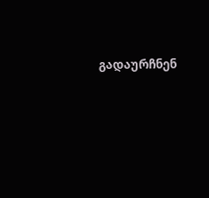გადაურჩნენ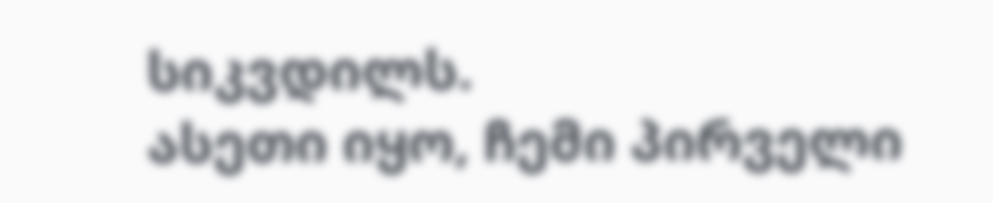სიკვდილს.
ასეთი იყო, ჩემი პირველი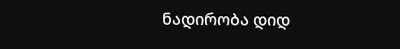ნადირობა დიდ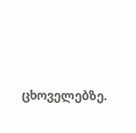ცხოველებზე.